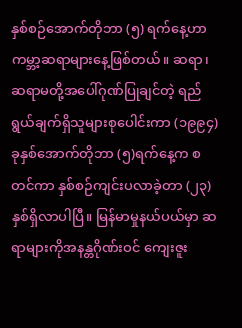နှစ်စဉ်အောက်တိုဘာ (၅) ရက်နေ့ဟာ ကမ္ဘာ့ဆရာများနေ့ဖြစ်တယ်။ ဆရာ၊ ဆရာမတို့အပေါ်ဂုဏ်ပြုချင်တဲ့ ရည် ရွယ်ချက်ရှိသူများစုပေါင်းကာ (၁၉၉၄)ခုနှစ်အောက်တိုဘာ (၅)ရက်နေ့က စတင်ကာ နှစ်စဉ်ကျင်းပလာခဲ့တာ (၂၃)နှစ်ရှိလာပါပြီ။ မြန်မာမှုနယ်ပယ်မှာ ဆရာများကိုအနန္တဂိုဏ်းဝင် ကျေးဇူး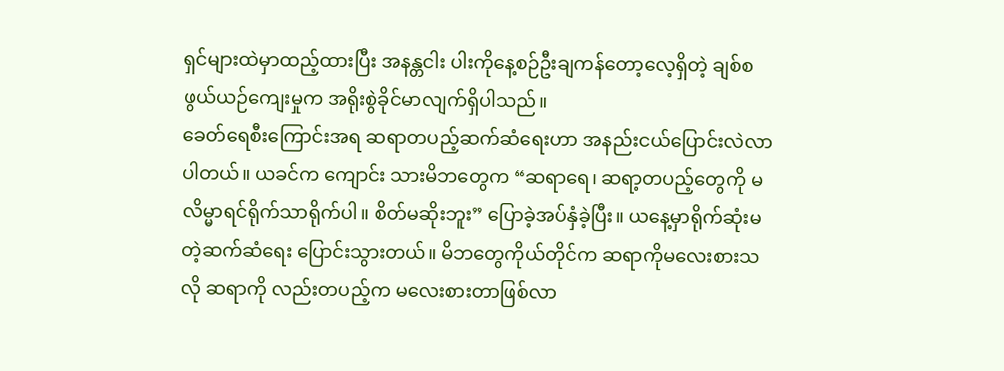ရှင်များထဲမှာထည့်ထားပြီး အနန္တငါး ပါးကိုနေ့စဉ်ဦးချကန်တော့လေ့ရှိတဲ့ ချစ်စဖွယ်ယဉ်ကျေးမှုက အရိုးစွဲခိုင်မာလျက်ရှိပါသည်။
ခေတ်ရေစီးကြောင်းအရ ဆရာတပည့်ဆက်ဆံရေးဟာ အနည်းငယ်ပြောင်းလဲလာပါတယ်။ ယခင်က ကျောင်း သားမိဘတွေက “ဆရာရေ၊ ဆရာ့တပည့်တွေကို မလိမ္မာရင်ရိုက်သာရိုက်ပါ။ စိတ်မဆိုးဘူး” ပြောခဲ့အပ်နှံခဲ့ပြီး။ ယနေ့မှာရိုက်ဆုံးမတဲ့ဆက်ဆံရေး ပြောင်းသွားတယ်။ မိဘတွေကိုယ်တိုင်က ဆရာကိုမလေးစားသလို ဆရာကို လည်းတပည့်က မလေးစားတာဖြစ်လာ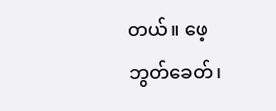တယ်။ ဖေ့ဘွတ်ခေတ်၊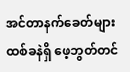အင်တာနက်ခေတ်များ ထစ်ခနဲရှိ ဖေ့ဘွတ်တင်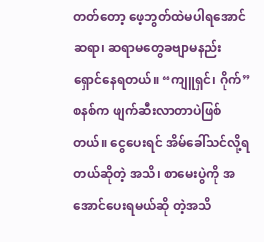တတ်တော့ ဖေ့ဘွတ်ထဲမပါရအောင် ဆရာ၊ ဆရာမတွေခဗျာမနည်းရှောင်နေရတယ်။ “ကျူရှင်၊ ဂိုက်” စနစ်က ဖျက်ဆီးလာတာပဲဖြစ်တယ်။ ငွေပေးရင် အိမ်ခေါ်သင်လို့ရတယ်ဆိုတဲ့ အသိ၊ စာမေးပွဲကို အအောင်ပေးရမယ်ဆို တဲ့အသိ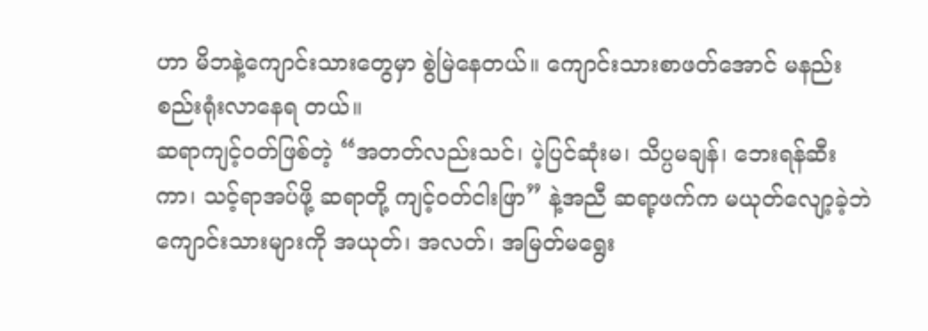ဟာ မိဘနဲ့ကျောင်းသားတွေမှာ စွဲမြဲနေတယ်။ ကျောင်းသားစာဖတ်အောင် မနည်းစည်းရုံးလာနေရ တယ်။
ဆရာကျင့်ဝတ်ဖြစ်တဲ့ “အတတ်လည်းသင်၊ ပဲ့ပြင်ဆုံးမ၊ သိပ္ပမချန်၊ ဘေးရန်ဆီးကာ၊ သင့်ရာအပ်ဖို့ ဆရာတို့ ကျင့်ဝတ်ငါးဖြာ” နဲ့အညီ ဆရာ့ဖက်က မယုတ်လျော့ခဲ့ဘဲ ကျောင်းသားများကို အယုတ်၊ အလတ်၊ အမြတ်မရွေး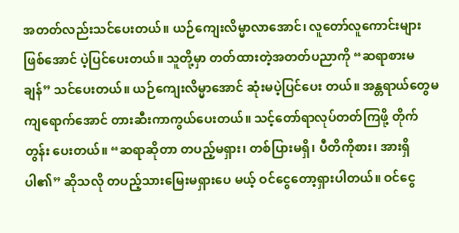အတတ်လည်းသင်ပေးတယ်။ ယဉ်ကျေးလိမ္မာလာအောင်၊ လူတော်လူကောင်းများဖြစ်အောင် ပဲ့ပြင်ပေးတယ်။ သူတို့မှာ တတ်ထားတဲ့အတတ်ပညာကို “ဆရာစားမချန်” သင်ပေးတယ်။ ယဉ်ကျေးလိမ္မာအောင် ဆုံးမပဲ့ပြင်ပေး တယ်။ အန္တရာယ်တွေမကျရောက်အောင် တားဆီးကာကွယ်ပေးတယ်။ သင့်တော်ရာလုပ်တတ်ကြဖို့ တိုက်တွန်း ပေးတယ်။ “ဆရာဆိုတာ တပည့်မရှား၊ တစ်ပြားမရှိ၊ ပီတိကိုစား၊ အားရှိပါ၏” ဆိုသလို တပည့်သားမြေးမရှားပေ မယ့် ဝင်ငွေတော့ရှားပါတယ်။ ဝင်ငွေ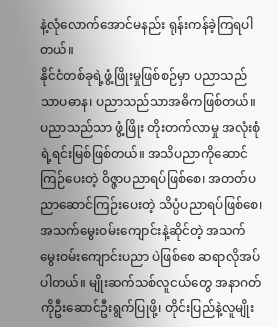နဲ့လုံလောက်အောင်မနည်း ရုန်းကန်ခဲ့ကြရပါတယ်။
နိုင်ငံတစ်ခုရဲ့ဖွံ့ဖြိုးမှုဖြစ်စဉ်မှာ ပညာသည်သာပဓာန၊ ပညာသည်သာအဓိကဖြစ်တယ်။ ပညာသည်သာ ဖွံ့ဖြိုး တိုးတက်လာမှု အလုံးစုံရဲ့ရင်းမြစ်ဖြစ်တယ်။ အသိပညာကိုဆောင်ကြဉ်ပေးတဲ့ ဝိဇ္ဇာပညာရပ်ဖြစ်စေ၊ အတတ်ပ ညာဆောင်ကြဉ်းပေးတဲ့ သိပ္ပံပညာရပ်ဖြစ်စေ၊ အသက်မွေးဝမ်းကျောင်းနဲ့ဆိုင်တဲ့ အသက်မွေးဝမ်းကျောင်းပညာ ပဲဖြစ်စေ ဆရာလိုအပ်ပါတယ်။ မျိုးဆက်သစ်လူငယ်တွေ အနာဂတ်ကိုဦးဆောင်ဦးရွက်ပြုဖို့၊ တိုင်းပြည်နဲ့လူမျိုး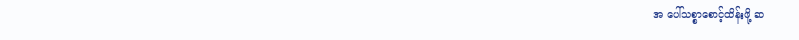အ ပေါ်သစ္စာစောင့်ထိန်းဖို့ ဆ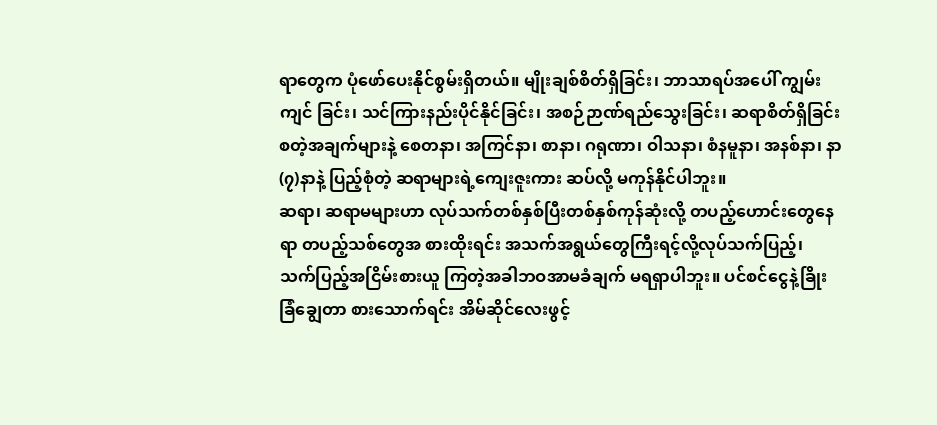ရာတွေက ပုံဖော်ပေးနိုင်စွမ်းရှိတယ်။ မျိုးချစ်စိတ်ရှိခြင်း၊ ဘာသာရပ်အပေါ် ကျွမ်းကျင် ခြင်း၊ သင်ကြားနည်းပိုင်နိုင်ခြင်း၊ အစဉ်ဉာဏ်ရည်သွေးခြင်း၊ ဆရာစိတ်ရှိခြင်း စတဲ့အချက်များနဲ့ စေတနာ၊ အကြင်နာ၊ စာနာ၊ ဂရုဏာ၊ ဝါသနာ၊ စံနမူနာ၊ အနစ်နာ၊ နာ(၇)နာနဲ့ ပြည့်စုံတဲ့ ဆရာများရဲ့ကျေးဇူးကား ဆပ်လို့ မကုန်နိုင်ပါဘူး။
ဆရာ၊ ဆရာမများဟာ လုပ်သက်တစ်နှစ်ပြီးတစ်နှစ်ကုန်ဆုံးလို့ တပည့်ဟောင်းတွေနေရာ တပည့်သစ်တွေအ စားထိုးရင်း အသက်အရွယ်တွေကြီးရင့်လို့လုပ်သက်ပြည့်၊ သက်ပြည့်အငြိမ်းစားယူ ကြတဲ့အခါဘဝအာမခံချက် မရရှာပါဘူး။ ပင်စင်ငွေနဲ့ခြိုးခြံချွေတာ စားသောက်ရင်း အိမ်ဆိုင်လေးဖွင့်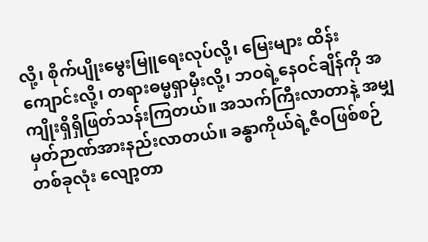လို့၊ စိုက်ပျိုးမွေးမြူရေးလုပ်လို့၊ မြေးများ ထိန်းကျောင်းလို့၊ တရားဓမ္မရှာမှီးလို့၊ ဘဝရဲ့နေဝင်ချိန်ကို အကျိုးရှိရှိဖြတ်သန်းကြတယ်။ အသက်ကြီးလာတာနဲ့ အမျှ မှတ်ဉာဏ်အားနည်းလာတယ်။ ခန္ဓာကိုယ်ရဲ့ဇီဝဖြစ်စဉ်တစ်ခုလုံး လျော့တာ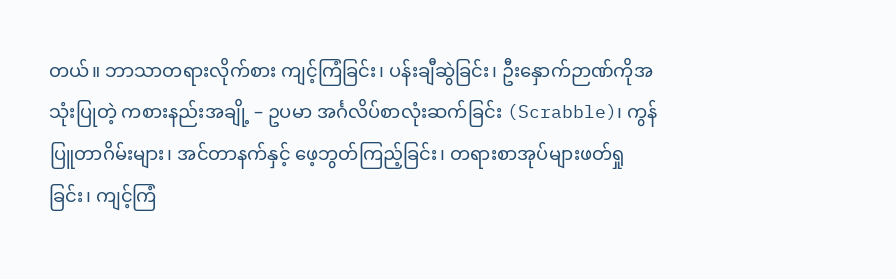တယ်။ ဘာသာတရားလိုက်စား ကျင့်ကြံခြင်း၊ ပန်းချီဆွဲခြင်း၊ ဦးနှောက်ဉာဏ်ကိုအသုံးပြုတဲ့ ကစားနည်းအချို့ – ဥပမာ အင်္ဂလိပ်စာလုံးဆက်ခြင်း (Scrabble)၊ ကွန်ပြူတာဂိမ်းများ၊ အင်တာနက်နှင့် ဖေ့ဘွတ်ကြည့်ခြင်း၊ တရားစာအုပ်များဖတ်ရှုခြင်း၊ ကျင့်ကြံ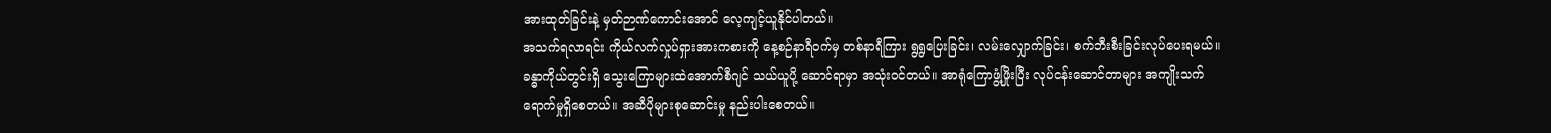အားထုတ်ခြင်းနဲ့ မှတ်ဉာဏ်ကောင်းအောင် လေ့ကျင့်ယူနိုင်ပါတယ်။
အသက်ရလာရင်း ကိုယ်လက်လှုပ်ရှားအားကစားကို နေ့စဉ်နာရီဝက်မှ တစ်နာရီကြား ရွရွပြေးခြင်း၊ လမ်းလျှောက်ခြင်း၊ စက်ဘီးစီးခြင်းလုပ်ပေးရမယ်။ ခန္ဓာကိုယ်တွင်းရှိ သွေးကြောများထဲအောက်စီဂျင် သယ်ယူပို့ ဆောင်ရာမှာ အသုံးဝင်တယ်။ အာရုံကြောဖွံ့ဖြိုးပြီး လုပ်ငန်းဆောင်တာများ အကျိုးသက်ရောက်မှုရှိစေတယ်။ အဆီပိုများစုဆောင်းမှု နည်းပါးစေတယ်။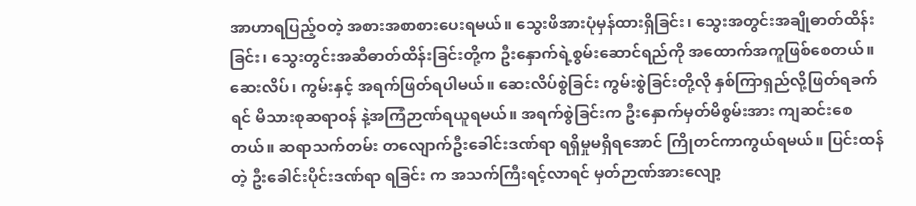အာဟာရပြည့်ဝတဲ့ အစားအစာစားပေးရမယ်။ သွေးဖိအားပုံမှန်ထားရှိခြင်း၊ သွေးအတွင်းအချိုဓာတ်ထိန်းခြင်း၊ သွေးတွင်းအဆီဓာတ်ထိန်းခြင်းတို့က ဦးနှောက်ရဲ့စွမ်းဆောင်ရည်ကို အထောက်အကူဖြစ်စေတယ်။ ဆေးလိပ်၊ ကွမ်းနှင့် အရက်ဖြတ်ရပါမယ်။ ဆေးလိပ်စွဲခြင်း ကွမ်းစွဲခြင်းတို့လို နှစ်ကြာရှည်လို့ဖြတ်ရခက်ရင် မိသားစုဆရာဝန် နဲ့အကြံဉာဏ်ရယူရမယ်။ အရက်စွဲခြင်းက ဦးနှောက်မှတ်မိစွမ်းအား ကျဆင်းစေတယ်။ ဆရာသက်တမ်း တလျောက်ဦးခေါင်းဒဏ်ရာ ရရှိမှုမရှိရအောင် ကြိုတင်ကာကွယ်ရမယ်။ ပြင်းထန်တဲ့ ဦးခေါင်းပိုင်းဒဏ်ရာ ရခြင်း က အသက်ကြီးရင့်လာရင် မှတ်ဉာဏ်အားလျော့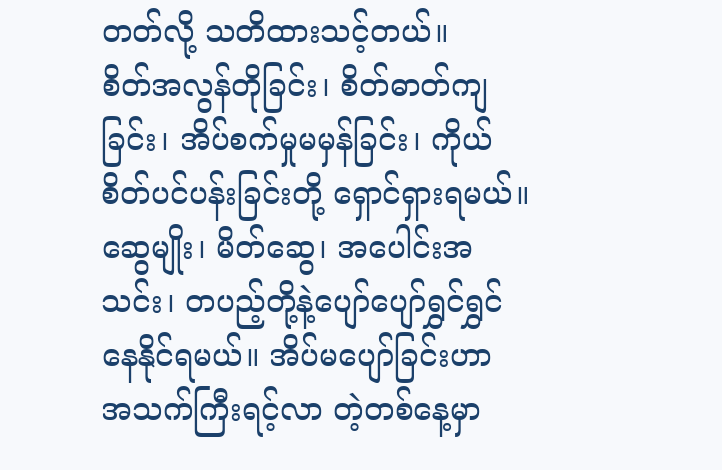တတ်လို့ သတိထားသင့်တယ်။
စိတ်အလွန်တိုခြင်း၊ စိတ်ဓာတ်ကျခြင်း၊ အိပ်စက်မှုမမှန်ခြင်း၊ ကိုယ်စိတ်ပင်ပန်းခြင်းတို့ ရှောင်ရှားရမယ်။ ဆွေမျိုး၊ မိတ်ဆွေ၊ အပေါင်းအသင်း၊ တပည့်တို့နဲ့ပျော်ပျော်ရွှင်ရွှင်နေနိုင်ရမယ်။ အိပ်မပျော်ခြင်းဟာ အသက်ကြီးရင့်လာ တဲ့တစ်နေ့မှာ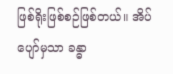ဖြစ်ရိုးဖြစ်စဉ်ဖြစ်တယ်။ အိပ်ပျော်မှသာ ခန္ဓာ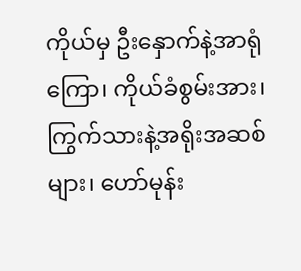ကိုယ်မှ ဦးနှောက်နဲ့အာရုံကြော၊ ကိုယ်ခံစွမ်းအား၊ ကြွက်သားနဲ့အရိုးအဆစ်များ၊ ဟော်မုန်း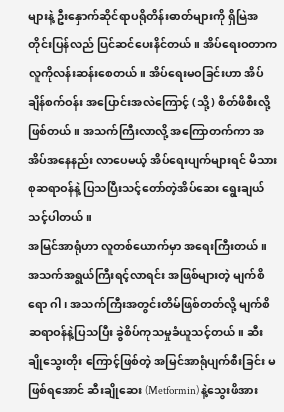များနဲ့ ဦးနှောက်ဆိုင်ရာပရိုတိန်းဓာတ်များကို ရှိမြဲအတိုင်းပြန်လည် ပြင်ဆင်ပေးနိင်တယ်။ အိပ်ရေးဝတာက လူကိုလန်းဆန်းစေတယ်။ အိပ်ရေးမဝခြင်းဟာ အိပ်ချိန်စက်ဝန်း အပြောင်းအလဲကြောင့် (သို့) စိတ်ဖိစီးလို့ဖြစ်တယ်။ အသက်ကြီးလာလို့ အကြောတက်ကာ အအိပ်အနေနည်း လာပေမယ့် အိပ်ရေးပျက်များရင် မိသားစုဆရာဝန်နဲ့ ပြသပြီးသင့်တော်တဲ့အိပ်ဆေး ရွေးချယ်သင့်ပါတယ်။
အမြင်အာရုံဟာ လူတစ်ယောက်မှာ အရေးကြီးတယ်။ အသက်အရွယ်ကြီးရင့်လာရင်း အဖြစ်များတဲ့ မျက်စိရော ဂါ၊ အသက်ကြီးအတွင်းတိမ်ဖြစ်တတ်လို့ မျက်စိဆရာဝန်နဲ့ပြသပြီး ခွဲစိပ်ကုသမှုခံယူသင့်တယ်။ ဆီးချိုသွေးတိုး ကြောင့်ဖြစ်တဲ့ အမြင်အာရုံပျက်စီးခြင်း မဖြစ်ရအောင် ဆီးချိုဆေး (Metformin) နဲ့သွေးဖိအား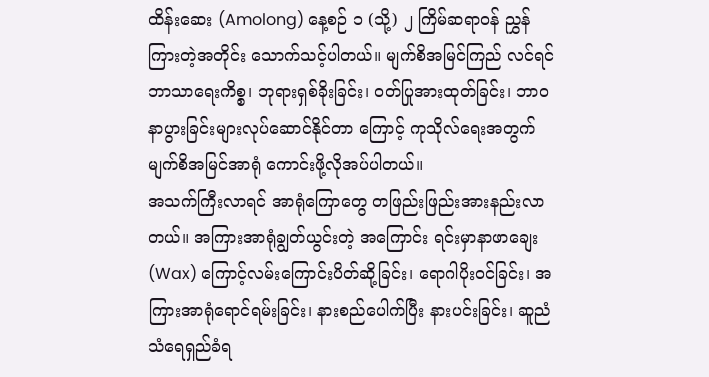ထိန်းဆေး (Amolong) နေ့စဉ် ၁ (သို့) ၂ ကြိမ်ဆရာဝန် ညွှန်ကြားတဲ့အတိုင်း သောက်သင့်ပါတယ်။ မျက်စိအမြင်ကြည် လင်ရင် ဘာသာရေးကိစ္စ၊ ဘုရားရှစ်ခိုးခြင်း၊ ဝတ်ပြုအားထုတ်ခြင်း၊ ဘာဝနာပွားခြင်းများလုပ်ဆောင်နိုင်တာ ကြောင့် ကုသိုလ်ရေးအတွက်မျက်စိအမြင်အာရုံ ကောင်းဖို့လိုအပ်ပါတယ်။
အသက်ကြီးလာရင် အာရုံကြောတွေ တဖြည်းဖြည်းအားနည်းလာတယ်။ အကြားအာရုံချွတ်ယွင်းတဲ့ အကြောင်း ရင်းမှာနာဖာချေး (Wax) ကြောင့်လမ်းကြောင်းပိတ်ဆို့ခြင်း၊ ရောဂါပိုးဝင်ခြင်း၊ အကြားအာရုံရောင်ရမ်းခြင်း၊ နားစည်ပေါက်ပြီး နားပင်းခြင်း၊ ဆူညံသံရေရှည်ခံရ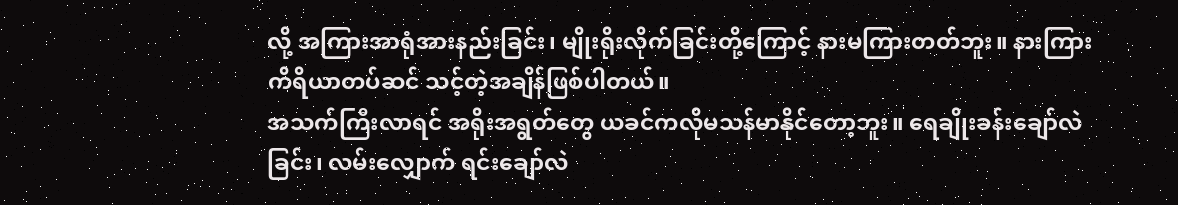လို့ အကြားအာရုံအားနည်းခြင်း၊ မျိုးရိုးလိုက်ခြင်းတို့ကြောင့် နားမကြားတတ်ဘူး။ နားကြားကိရိယာတပ်ဆင် သင့်တဲ့အချိန်ဖြစ်ပါတယ်။
အသက်ကြီးလာရင် အရိုးအရွတ်တွေ ယခင်ကလိုမသန်မာနိုင်တော့ဘူး။ ရေချိုးခန်းချော်လဲခြင်း၊ လမ်းလျှောက် ရင်းချော်လဲ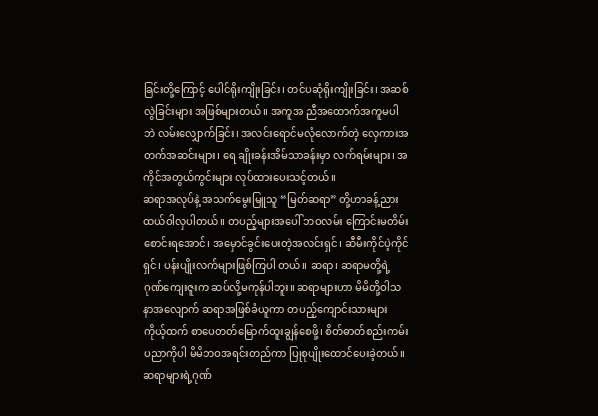ခြင်းတို့ကြောင့် ပေါင်ရိုးကျိုးခြင်း၊ တင်ပဆုံရိုးကျိုးခြင်း၊ အဆစ်လွဲခြင်းများ အဖြစ်များတယ်။ အကူအ ညီအထောက်အကူမပါဘဲ လမ်းလျှောက်ခြင်း၊ အလင်းရောင်မလုံလောက်တဲ့ လှေကားအတက်အဆင်းများ၊ ရေ ချိုးခန်းအိမ်သာခန်းမှာ လက်ရမ်းများ၊ အကိုင်အတွယ်ကွင်းများ လုပ်ထားပေးသင့်တယ်။
ဆရာအလုပ်နဲ့ အသက်မွေးမြူသူ “မြတ်ဆရာ” တို့ဟာခန့်ညားထယ်ဝါလှပါတယ်။ တပည့်များအပေါ် ဘဝလမ်း ကြောင်းမတိမ်းစောင်းရအောင်၊ အမှောင်ခွင်းပေးတဲ့အလင်းရှင်၊ ဆီမီးကိုင်ပဲ့ကိုင်ရှင်၊ ပန်းပျိုးလက်များဖြစ်ကြပါ တယ်။ ဆရာ၊ ဆရာမတို့ရဲ့ဂုဏ်ကျေးဇူးက ဆပ်လို့မကုန်ပါဘူး။ ဆရာများဟာ မိမိတို့ဝါသနာအလျောက် ဆရာအဖြစ်ခံယူကာ တပည့်ကျောင်းသားများကိုယ့်ထက် စာပေတတ်မြောက်ထူးချွန်စေဖို့၊ စိတ်ဓာတ်စည်းကမ်း ပညာကိုပါ မိမိဘဝအရင်းတည်ကာ ပြုစုပျိုးထောင်ပေးခဲ့တယ်။
ဆရာများရဲ့ဂုဏ်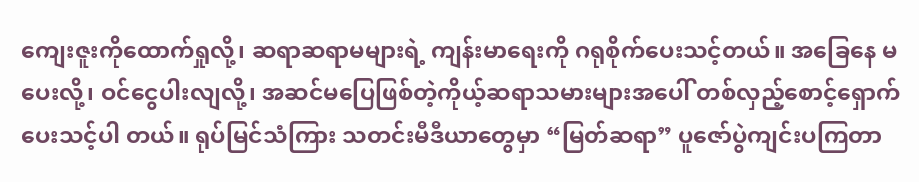ကျေးဇူးကိုထောက်ရှုလို့၊ ဆရာဆရာမများရဲ့ ကျန်းမာရေးကို ဂရုစိုက်ပေးသင့်တယ်။ အခြေနေ မပေးလို့၊ ဝင်ငွေပါးလျလို့၊ အဆင်မပြေဖြစ်တဲ့ကိုယ့်ဆရာသမားများအပေါ် တစ်လှည့်စောင့်ရှောက်ပေးသင့်ပါ တယ်။ ရုပ်မြင်သံကြား သတင်းမီဒီယာတွေမှာ “မြတ်ဆရာ” ပူဇော်ပွဲကျင်းပကြတာ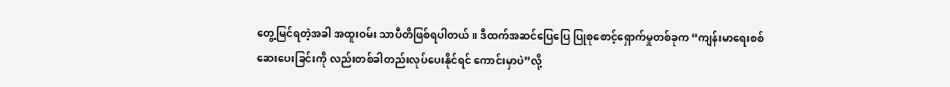တွေ့မြင်ရတဲ့အခါ အထူးဝမ်း သာပီတိဖြစ်ရပါတယ်။ ဒီထက်အဆင်ပြေပြေ ပြုစုစောင့်ရှောက်မှုတစ်ခုက “ကျန်းမာရေးစစ်ဆေးပေးခြင်းကို လည်းတစ်ခါတည်းလုပ်ပေးနိုင်ရင် ကောင်းမှာပဲ”လို့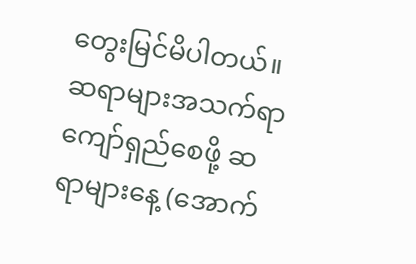တွေးမြင်မိပါတယ်။ ဆရာများအသက်ရာကျော်ရှည်စေဖို့ ဆရာများနေ့ (အောက်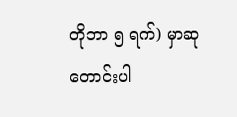တိုဘာ ၅ ရက်) မှာဆုတောင်းပါ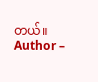တယ်။
Author –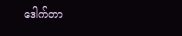ဒေါက်တာ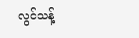လွင်သန့်